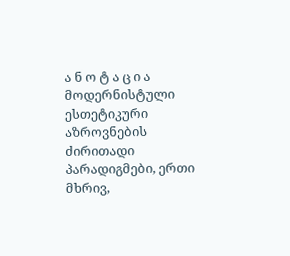ა ნ ო ტ ა ც ი ა
მოდერნისტული ესთეტიკური აზროვნების ძირითადი პარადიგმები, ერთი მხრივ,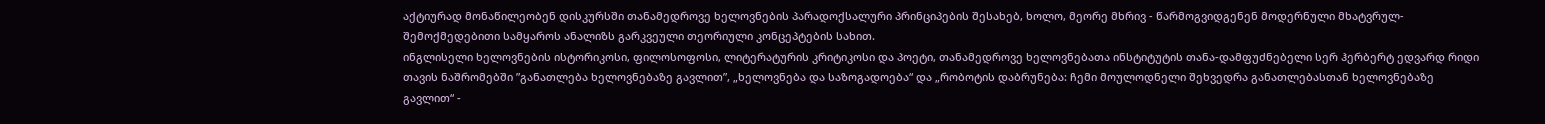აქტიურად მონაწილეობენ დისკურსში თანამედროვე ხელოვნების პარადოქსალური პრინციპების შესახებ, ხოლო, მეორე მხრივ - წარმოგვიდგენენ მოდერნული მხატვრულ-შემოქმედებითი სამყაროს ანალიზს გარკვეული თეორიული კონცეპტების სახით.
ინგლისელი ხელოვნების ისტორიკოსი, ფილოსოფოსი, ლიტერატურის კრიტიკოსი და პოეტი, თანამედროვე ხელოვნებათა ინსტიტუტის თანა-დამფუძნებელი სერ ჰერბერტ ედვარდ რიდი თავის ნაშრომებში ”განათლება ხელოვნებაზე გავლით”, „ხელოვნება და საზოგადოება“ და „რობოტის დაბრუნება: ჩემი მოულოდნელი შეხვედრა განათლებასთან ხელოვნებაზე გავლით“ -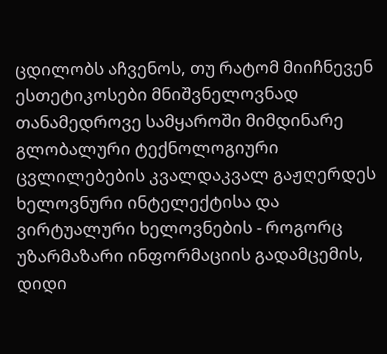ცდილობს აჩვენოს, თუ რატომ მიიჩნევენ ესთეტიკოსები მნიშვნელოვნად თანამედროვე სამყაროში მიმდინარე გლობალური ტექნოლოგიური ცვლილებების კვალდაკვალ გაჟღერდეს ხელოვნური ინტელექტისა და ვირტუალური ხელოვნების - როგორც უზარმაზარი ინფორმაციის გადამცემის, დიდი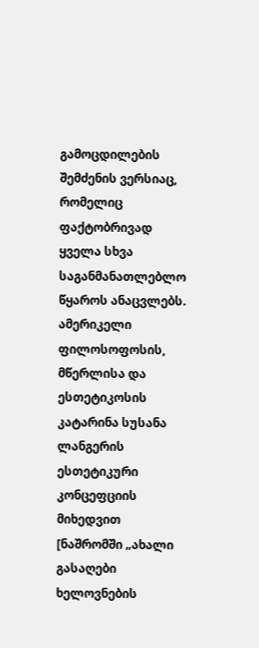გამოცდილების შემძენის ვერსიაც, რომელიც ფაქტობრივად ყველა სხვა საგანმანათლებლო წყაროს ანაცვლებს.
ამერიკელი ფილოსოფოსის, მწერლისა და ესთეტიკოსის კატარინა სუსანა ლანგერის ესთეტიკური კონცეფციის მიხედვით [ნაშრომში „ახალი გასაღები ხელოვნების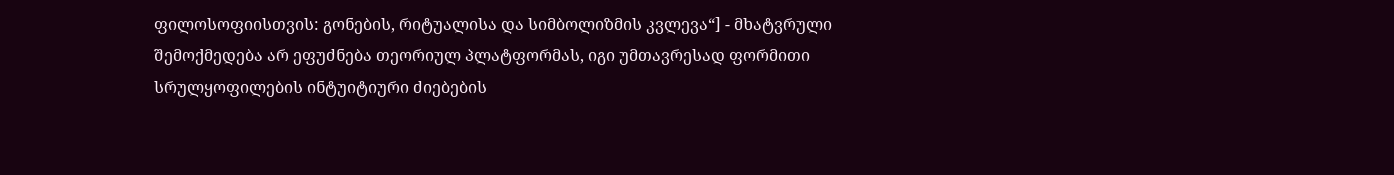ფილოსოფიისთვის: გონების, რიტუალისა და სიმბოლიზმის კვლევა“] - მხატვრული შემოქმედება არ ეფუძნება თეორიულ პლატფორმას, იგი უმთავრესად ფორმითი სრულყოფილების ინტუიტიური ძიებების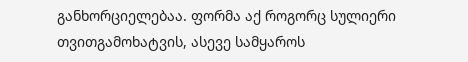განხორციელებაა. ფორმა აქ როგორც სულიერი თვითგამოხატვის, ასევე სამყაროს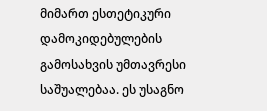მიმართ ესთეტიკური დამოკიდებულების გამოსახვის უმთავრესი საშუალებაა. ეს უსაგნო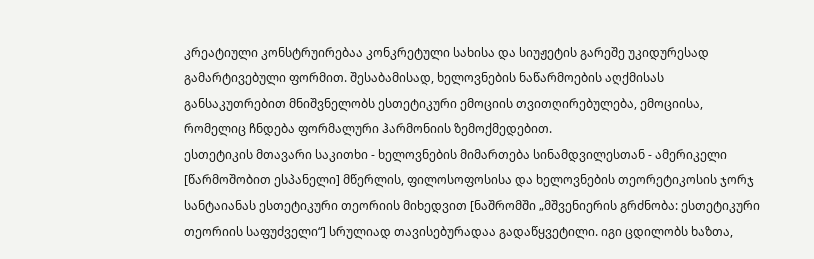კრეატიული კონსტრუირებაა კონკრეტული სახისა და სიუჟეტის გარეშე უკიდურესად გამარტივებული ფორმით. შესაბამისად, ხელოვნების ნაწარმოების აღქმისას განსაკუთრებით მნიშვნელობს ესთეტიკური ემოციის თვითღირებულება, ემოციისა, რომელიც ჩნდება ფორმალური ჰარმონიის ზემოქმედებით.
ესთეტიკის მთავარი საკითხი - ხელოვნების მიმართება სინამდვილესთან - ამერიკელი [წარმოშობით ესპანელი] მწერლის, ფილოსოფოსისა და ხელოვნების თეორეტიკოსის ჯორჯ სანტაიანას ესთეტიკური თეორიის მიხედვით [ნაშრომში „მშვენიერის გრძნობა: ესთეტიკური თეორიის საფუძველი“] სრულიად თავისებურადაა გადაწყვეტილი. იგი ცდილობს ხაზთა,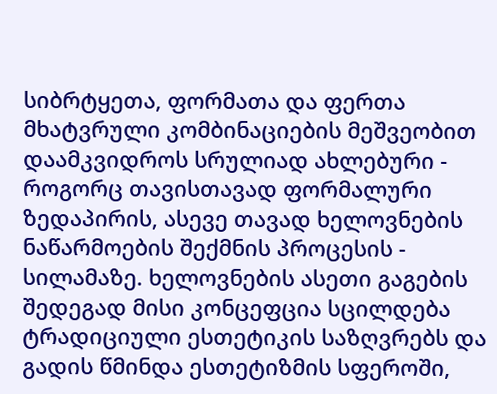სიბრტყეთა, ფორმათა და ფერთა მხატვრული კომბინაციების მეშვეობით დაამკვიდროს სრულიად ახლებური - როგორც თავისთავად ფორმალური ზედაპირის, ასევე თავად ხელოვნების ნაწარმოების შექმნის პროცესის - სილამაზე. ხელოვნების ასეთი გაგების შედეგად მისი კონცეფცია სცილდება ტრადიციული ესთეტიკის საზღვრებს და გადის წმინდა ესთეტიზმის სფეროში,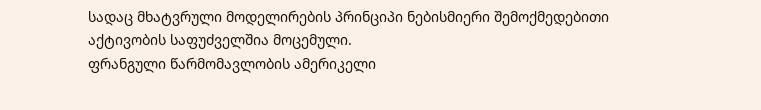სადაც მხატვრული მოდელირების პრინციპი ნებისმიერი შემოქმედებითი აქტივობის საფუძველშია მოცემული.
ფრანგული წარმომავლობის ამერიკელი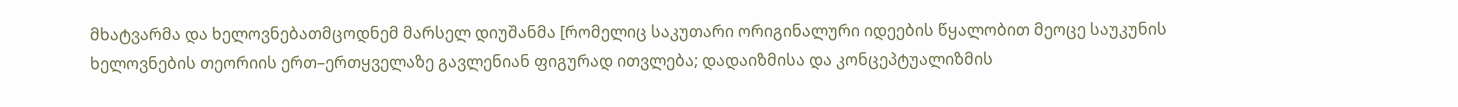მხატვარმა და ხელოვნებათმცოდნემ მარსელ დიუშანმა [რომელიც საკუთარი ორიგინალური იდეების წყალობით მეოცე საუკუნის ხელოვნების თეორიის ერთ–ერთყველაზე გავლენიან ფიგურად ითვლება; დადაიზმისა და კონცეპტუალიზმის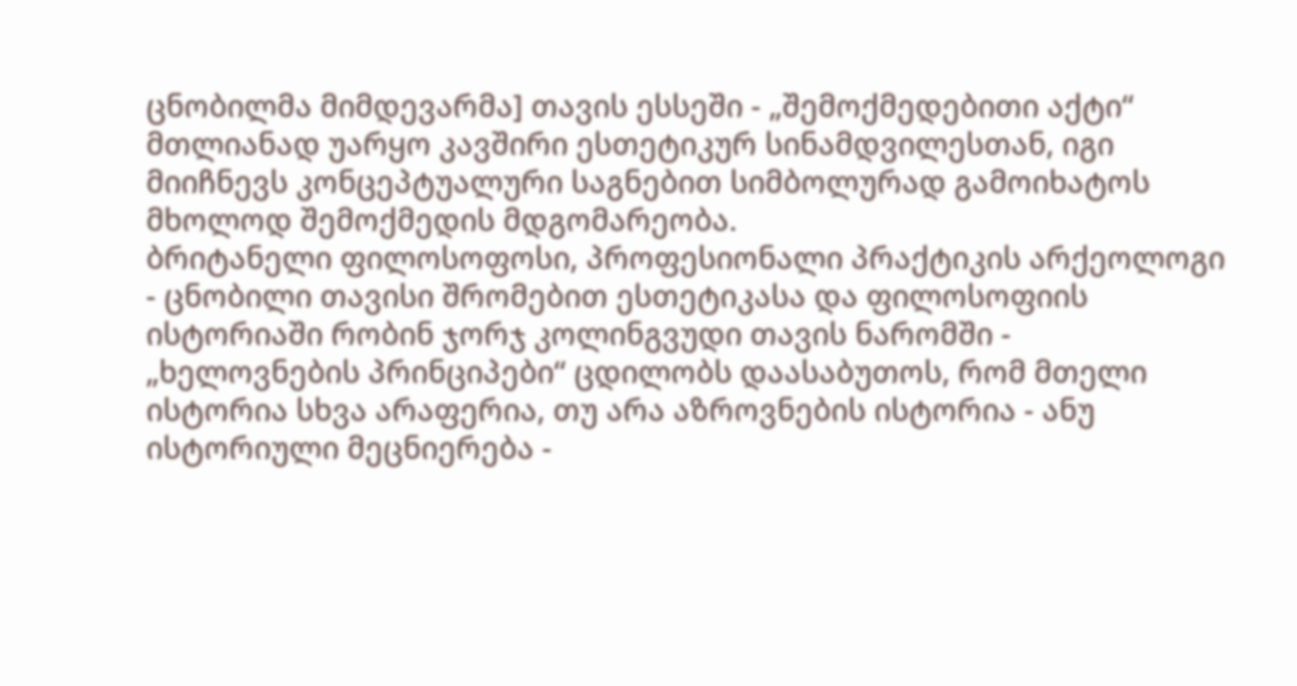ცნობილმა მიმდევარმა] თავის ესსეში - „შემოქმედებითი აქტი“ მთლიანად უარყო კავშირი ესთეტიკურ სინამდვილესთან, იგი მიიჩნევს კონცეპტუალური საგნებით სიმბოლურად გამოიხატოს მხოლოდ შემოქმედის მდგომარეობა.
ბრიტანელი ფილოსოფოსი, პროფესიონალი პრაქტიკის არქეოლოგი - ცნობილი თავისი შრომებით ესთეტიკასა და ფილოსოფიის ისტორიაში რობინ ჯორჯ კოლინგვუდი თავის ნარომში - „ხელოვნების პრინციპები“ ცდილობს დაასაბუთოს, რომ მთელი ისტორია სხვა არაფერია, თუ არა აზროვნების ისტორია - ანუ ისტორიული მეცნიერება -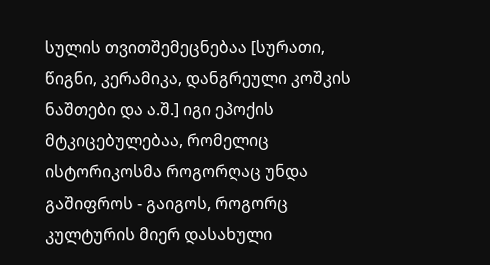სულის თვითშემეცნებაა [სურათი, წიგნი, კერამიკა, დანგრეული კოშკის ნაშთები და ა.შ.] იგი ეპოქის მტკიცებულებაა, რომელიც ისტორიკოსმა როგორღაც უნდა გაშიფროს - გაიგოს, როგორც კულტურის მიერ დასახული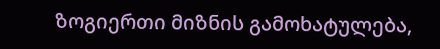ზოგიერთი მიზნის გამოხატულება,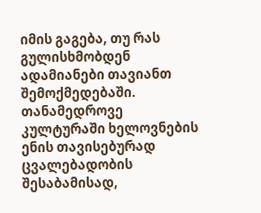იმის გაგება, თუ რას გულისხმობდენ ადამიანები თავიანთ შემოქმედებაში. თანამედროვე კულტურაში ხელოვნების ენის თავისებურად ცვალებადობის შესაბამისად,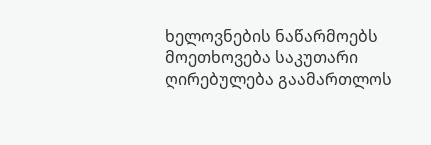ხელოვნების ნაწარმოებს მოეთხოვება საკუთარი ღირებულება გაამართლოს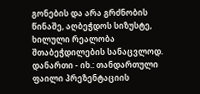გონების და არა გრძნობის წინაშე, აღბეჭდოს სიზუსტე, ხილული რეალობა შთაბეჭდილების სანაცვლოდ.
დანართი - იხ.: თანდართული ფაილი პრეზენტაციის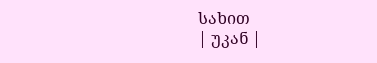სახით
| უკან |